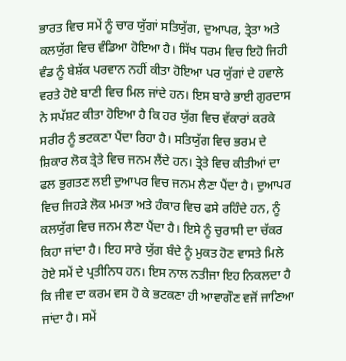ਭਾਰਤ ਵਿਚ ਸਮੇਂ ਨੂੰ ਚਾਰ ਯੁੱਗਾਂ ਸਤਿਯੁੱਗ, ਦੁਆਪਰ, ਤ੍ਰੇਤਾ ਅਤੇ ਕਲਯੁੱਗ ਵਿਚ ਵੰਡਿਆ ਹੋਇਆ ਹੈ। ਸਿੱਖ ਧਰਮ ਵਿਚ ਇਹੋ ਜਿਹੀ ਵੰਡ ਨੂੰ ਬੇਸ਼ੱਕ ਪਰਵਾਨ ਨਹੀਂ ਕੀਤਾ ਹੋਇਆ ਪਰ ਯੁੱਗਾਂ ਦੇ ਹਵਾਲੇ ਵਰਤੇ ਹੋਏ ਬਾਣੀ ਵਿਚ ਮਿਲ ਜਾਂਦੇ ਹਨ। ਇਸ ਬਾਰੇ ਭਾਈ ਗੁਰਦਾਸ ਨੇ ਸਪੱਸ਼ਟ ਕੀਤਾ ਹੋਇਆ ਹੈ ਕਿ ਹਰ ਯੁੱਗ ਵਿਚ ਵੱਕਾਰਾਂ ਕਰਕੇ ਸਰੀਰ ਨੂੰ ਭਟਕਣਾ ਪੈਂਦਾ ਰਿਹਾ ਹੈ। ਸਤਿਯੁੱਗ ਵਿਚ ਭਰਮ ਦੇ ਸ਼ਿਕਾਰ ਲੋਕ ਤ੍ਰੇਤੇ ਵਿਚ ਜਨਮ ਲੈਂਦੇ ਹਨ। ਤ੍ਰੇਤੇ ਵਿਚ ਕੀਤੀਆਂ ਦਾ ਫਲ ਭੁਗਤਣ ਲਈ ਦੁਆਪਰ ਵਿਚ ਜਨਮ ਲੈਣਾ ਪੈਂਦਾ ਹੈ। ਦੁਆਪਰ ਵਿਚ ਜਿਹੜੇ ਲੋਕ ਮਮਤਾ ਅਤੇ ਹੰਕਾਰ ਵਿਚ ਫਸੇ ਰਹਿੰਦੇ ਹਨ, ਨੂੰ ਕਲਯੁੱਗ ਵਿਚ ਜਨਮ ਲੈਣਾ ਪੈਂਦਾ ਹੈ। ਇਸੇ ਨੂੰ ਚੁਰਾਸੀ ਦਾ ਚੱਕਰ ਕਿਹਾ ਜਾਂਦਾ ਹੈ। ਇਹ ਸਾਰੇ ਯੁੱਗ ਬੰਦੇ ਨੂੰ ਮੁਕਤ ਹੋਣ ਵਾਸਤੇ ਮਿਲੇ ਹੋਏ ਸਮੇਂ ਦੇ ਪ੍ਰਤੀਨਿਧ ਹਨ। ਇਸ ਨਾਲ ਨਤੀਜਾ ਇਹ ਨਿਕਲਦਾ ਹੈ ਕਿ ਜੀਵ ਦਾ ਕਰਮ ਵਸ ਹੋ ਕੇ ਭਟਕਣਾ ਹੀ ਆਵਾਗੌਣ ਵਜੋਂ ਜਾਣਿਆ ਜਾਂਦਾ ਹੈ। ਸਮੇਂ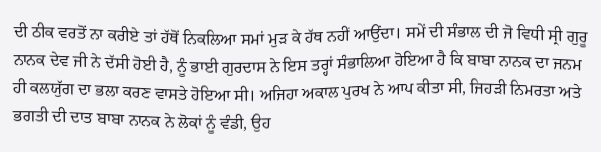ਦੀ ਠੀਕ ਵਰਤੋਂ ਨਾ ਕਰੀਏ ਤਾਂ ਹੱਥੋਂ ਨਿਕਲਿਆ ਸਮਾਂ ਮੁੜ ਕੇ ਹੱਥ ਨਹੀਂ ਆਉਂਦਾ। ਸਮੇਂ ਦੀ ਸੰਭਾਲ ਦੀ ਜੋ ਵਿਧੀ ਸ੍ਰੀ ਗੁਰੂ ਨਾਨਕ ਦੇਵ ਜੀ ਨੇ ਦੱਸੀ ਹੋਈ ਹੈ, ਨੂੰ ਭਾਈ ਗੁਰਦਾਸ ਨੇ ਇਸ ਤਰ੍ਹਾਂ ਸੰਭਾਲਿਆ ਹੋਇਆ ਹੈ ਕਿ ਬਾਬਾ ਨਾਨਕ ਦਾ ਜਨਮ ਹੀ ਕਲਯੁੱਗ ਦਾ ਭਲਾ ਕਰਣ ਵਾਸਤੇ ਹੋਇਆ ਸੀ। ਅਜਿਹਾ ਅਕਾਲ ਪੁਰਖ ਨੇ ਆਪ ਕੀਤਾ ਸੀ, ਜਿਹੜੀ ਨਿਮਰਤਾ ਅਤੇ ਭਗਤੀ ਦੀ ਦਾਤ ਬਾਬਾ ਨਾਨਕ ਨੇ ਲੋਕਾਂ ਨੂੰ ਵੰਡੀ, ਉਹ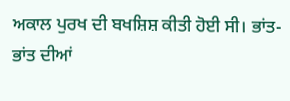ਅਕਾਲ ਪੁਰਖ ਦੀ ਬਖਸ਼ਿਸ਼ ਕੀਤੀ ਹੋਈ ਸੀ। ਭਾਂਤ-ਭਾਂਤ ਦੀਆਂ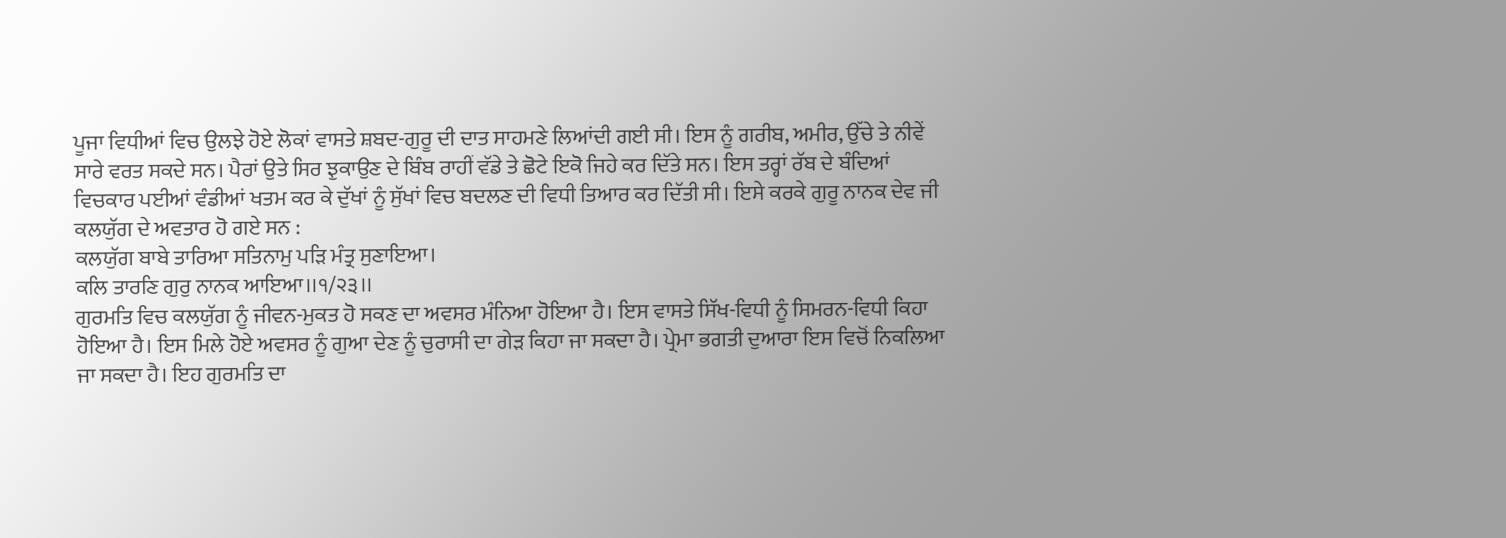ਪੂਜਾ ਵਿਧੀਆਂ ਵਿਚ ਉਲਝੇ ਹੋਏ ਲੋਕਾਂ ਵਾਸਤੇ ਸ਼ਬਦ-ਗੁਰੂ ਦੀ ਦਾਤ ਸਾਹਮਣੇ ਲਿਆਂਦੀ ਗਈ ਸੀ। ਇਸ ਨੂੰ ਗਰੀਬ, ਅਮੀਰ, ਉੱਚੇ ਤੇ ਨੀਵੇਂ ਸਾਰੇ ਵਰਤ ਸਕਦੇ ਸਨ। ਪੈਰਾਂ ਉਤੇ ਸਿਰ ਝੁਕਾਉਣ ਦੇ ਬਿੰਬ ਰਾਹੀਂ ਵੱਡੇ ਤੇ ਛੋਟੇ ਇਕੋ ਜਿਹੇ ਕਰ ਦਿੱਤੇ ਸਨ। ਇਸ ਤਰ੍ਹਾਂ ਰੱਬ ਦੇ ਬੰਦਿਆਂ ਵਿਚਕਾਰ ਪਈਆਂ ਵੰਡੀਆਂ ਖਤਮ ਕਰ ਕੇ ਦੁੱਖਾਂ ਨੂੰ ਸੁੱਖਾਂ ਵਿਚ ਬਦਲਣ ਦੀ ਵਿਧੀ ਤਿਆਰ ਕਰ ਦਿੱਤੀ ਸੀ। ਇਸੇ ਕਰਕੇ ਗੁਰੂ ਨਾਨਕ ਦੇਵ ਜੀ ਕਲਯੁੱਗ ਦੇ ਅਵਤਾਰ ਹੋ ਗਏ ਸਨ :
ਕਲਯੁੱਗ ਬਾਬੇ ਤਾਰਿਆ ਸਤਿਨਾਮੁ ਪੜਿ ਮੰਤ੍ਰ ਸੁਣਾਇਆ।
ਕਲਿ ਤਾਰਣਿ ਗੁਰੁ ਨਾਨਕ ਆਇਆ।।੧/੨੩।।
ਗੁਰਮਤਿ ਵਿਚ ਕਲਯੁੱਗ ਨੂੰ ਜੀਵਨ-ਮੁਕਤ ਹੋ ਸਕਣ ਦਾ ਅਵਸਰ ਮੰਨਿਆ ਹੋਇਆ ਹੈ। ਇਸ ਵਾਸਤੇ ਸਿੱਖ-ਵਿਧੀ ਨੂੰ ਸਿਮਰਨ-ਵਿਧੀ ਕਿਹਾ ਹੋਇਆ ਹੈ। ਇਸ ਮਿਲੇ ਹੋਏ ਅਵਸਰ ਨੂੰ ਗੁਆ ਦੇਣ ਨੂੰ ਚੁਰਾਸੀ ਦਾ ਗੇੜ ਕਿਹਾ ਜਾ ਸਕਦਾ ਹੈ। ਪ੍ਰੇਮਾ ਭਗਤੀ ਦੁਆਰਾ ਇਸ ਵਿਚੋਂ ਨਿਕਲਿਆ ਜਾ ਸਕਦਾ ਹੈ। ਇਹ ਗੁਰਮਤਿ ਦਾ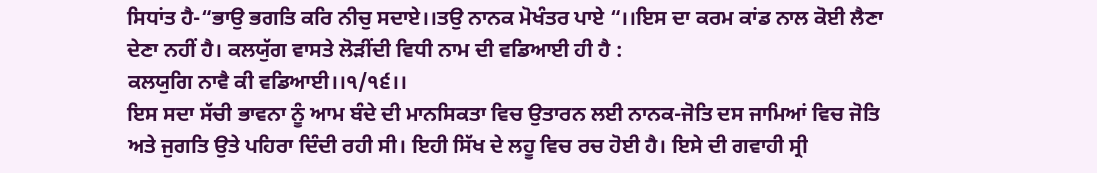ਸਿਧਾਂਤ ਹੈ-“ਭਾਉ ਭਗਤਿ ਕਰਿ ਨੀਚੁ ਸਦਾਏ।।ਤਉ ਨਾਨਕ ਮੋਖੰਤਰ ਪਾਏ “।।ਇਸ ਦਾ ਕਰਮ ਕਾਂਡ ਨਾਲ ਕੋਈ ਲੈਣਾ ਦੇਣਾ ਨਹੀਂ ਹੈ। ਕਲਯੁੱਗ ਵਾਸਤੇ ਲੋੜੀਂਦੀ ਵਿਧੀ ਨਾਮ ਦੀ ਵਡਿਆਈ ਹੀ ਹੈ :
ਕਲਯੁਗਿ ਨਾਵੈ ਕੀ ਵਡਿਆਈ।।੧/੧੬।।
ਇਸ ਸਦਾ ਸੱਚੀ ਭਾਵਨਾ ਨੂੰ ਆਮ ਬੰਦੇ ਦੀ ਮਾਨਸਿਕਤਾ ਵਿਚ ਉਤਾਰਨ ਲਈ ਨਾਨਕ-ਜੋਤਿ ਦਸ ਜਾਮਿਆਂ ਵਿਚ ਜੋਤਿ ਅਤੇ ਜੁਗਤਿ ਉਤੇ ਪਹਿਰਾ ਦਿੰਦੀ ਰਹੀ ਸੀ। ਇਹੀ ਸਿੱਖ ਦੇ ਲਹੂ ਵਿਚ ਰਚ ਹੋਈ ਹੈ। ਇਸੇ ਦੀ ਗਵਾਹੀ ਸ੍ਰੀ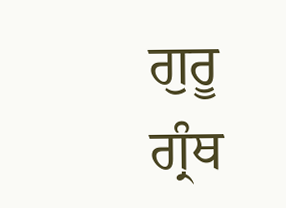ਗੁਰੂ ਗ੍ਰੰਥ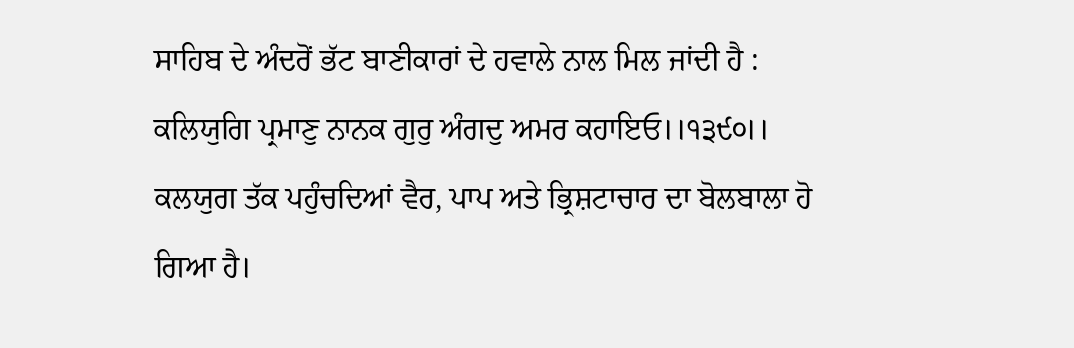ਸਾਹਿਬ ਦੇ ਅੰਦਰੋਂ ਭੱਟ ਬਾਣੀਕਾਰਾਂ ਦੇ ਹਵਾਲੇ ਨਾਲ ਮਿਲ ਜਾਂਦੀ ਹੈ :
ਕਲਿਯੁਗਿ ਪ੍ਰਮਾਣੁ ਨਾਨਕ ਗੁਰੁ ਅੰਗਦੁ ਅਮਰ ਕਹਾਇਓ।।੧੩੯੦।।
ਕਲਯੁਗ ਤੱਕ ਪਹੁੰਚਦਿਆਂ ਵੈਰ, ਪਾਪ ਅਤੇ ਭ੍ਰਿਸ਼ਟਾਚਾਰ ਦਾ ਬੋਲਬਾਲਾ ਹੋ ਗਿਆ ਹੈ।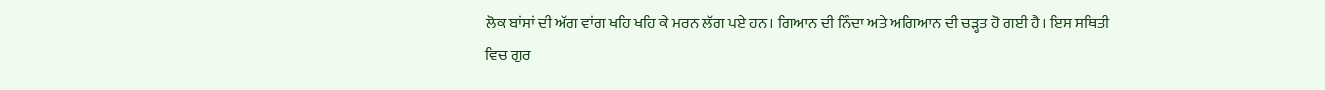ਲੋਕ ਬਾਂਸਾਂ ਦੀ ਅੱਗ ਵਾਂਗ ਖਹਿ ਖਹਿ ਕੇ ਮਰਨ ਲੱਗ ਪਏ ਹਨ। ਗਿਆਨ ਦੀ ਨਿੰਦਾ ਅਤੇ ਅਗਿਆਨ ਦੀ ਚੜ੍ਹਤ ਹੋ ਗਈ ਹੈ। ਇਸ ਸਥਿਤੀ ਵਿਚ ਗੁਰ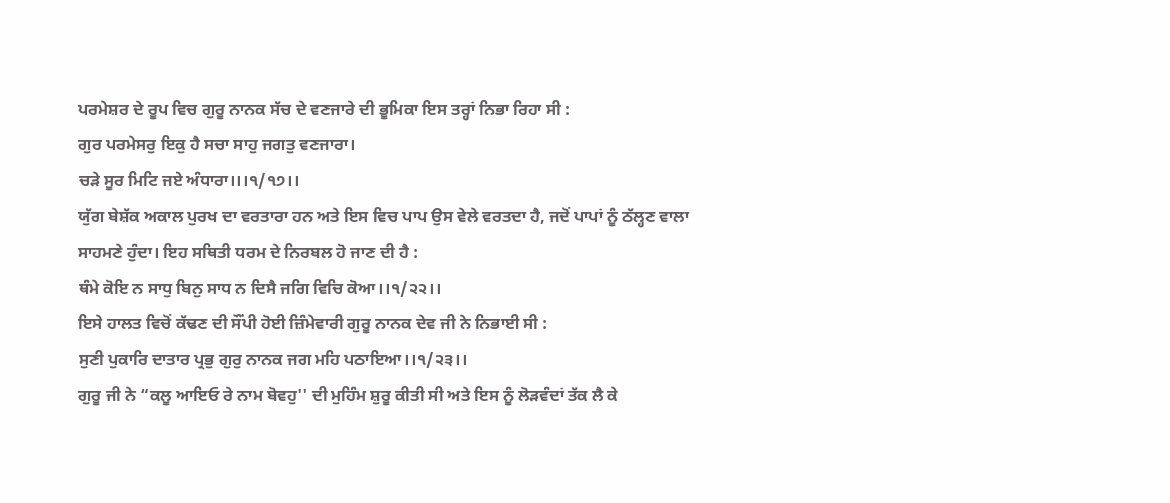ਪਰਮੇਸ਼ਰ ਦੇ ਰੂਪ ਵਿਚ ਗੁਰੂ ਨਾਨਕ ਸੱਚ ਦੇ ਵਣਜਾਰੇ ਦੀ ਭੂਮਿਕਾ ਇਸ ਤਰ੍ਹਾਂ ਨਿਭਾ ਰਿਹਾ ਸੀ :
ਗੁਰ ਪਰਮੇਸਰੁ ਇਕੁ ਹੈ ਸਚਾ ਸਾਹੁ ਜਗਤੁ ਵਣਜਾਰਾ।
ਚੜੇ ਸੂਰ ਮਿਟਿ ਜਏ ਅੰਧਾਰਾ।।।੧/੧੭।।
ਯੁੱਗ ਬੇਸ਼ੱਕ ਅਕਾਲ ਪੁਰਖ ਦਾ ਵਰਤਾਰਾ ਹਨ ਅਤੇ ਇਸ ਵਿਚ ਪਾਪ ਉਸ ਵੇਲੇ ਵਰਤਦਾ ਹੈ, ਜਦੋਂ ਪਾਪਾਂ ਨੂੰ ਠੱਲ੍ਹਣ ਵਾਲਾ ਸਾਹਮਣੇ ਹੁੰਦਾ। ਇਹ ਸਥਿਤੀ ਧਰਮ ਦੇ ਨਿਰਬਲ ਹੋ ਜਾਣ ਦੀ ਹੈ :
ਥੰਮੇ ਕੋਇ ਨ ਸਾਧੁ ਬਿਨੁ ਸਾਧ ਨ ਦਿਸੈ ਜਗਿ ਵਿਚਿ ਕੋਆ।।੧/੨੨।।
ਇਸੇ ਹਾਲਤ ਵਿਚੋਂ ਕੱਢਣ ਦੀ ਸੌਂਪੀ ਹੋਈ ਜ਼ਿੰਮੇਵਾਰੀ ਗੁਰੂ ਨਾਨਕ ਦੇਵ ਜੀ ਨੇ ਨਿਭਾਈ ਸੀ :
ਸੁਣੀ ਪੁਕਾਰਿ ਦਾਤਾਰ ਪ੍ਰਭੁ ਗੁਰੁ ਨਾਨਕ ਜਗ ਮਹਿ ਪਠਾਇਆ।।੧/੨੩।।
ਗੁਰੂ ਜੀ ਨੇ “ਕਲੂ ਆਇਓ ਰੇ ਨਾਮ ਬੋਵਹੁ'' ਦੀ ਮੁਹਿੰਮ ਸ਼ੁਰੂ ਕੀਤੀ ਸੀ ਅਤੇ ਇਸ ਨੂੰ ਲੋੜਵੰਦਾਂ ਤੱਕ ਲੈ ਕੇ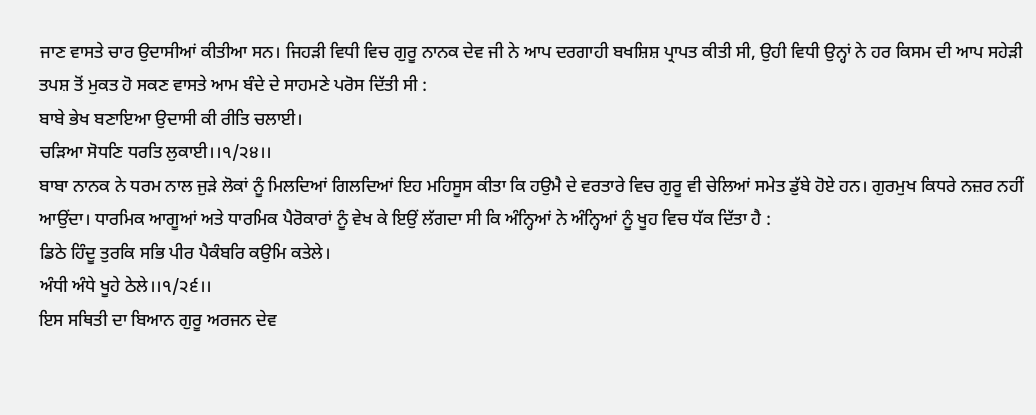ਜਾਣ ਵਾਸਤੇ ਚਾਰ ਉਦਾਸੀਆਂ ਕੀਤੀਆ ਸਨ। ਜਿਹੜੀ ਵਿਧੀ ਵਿਚ ਗੁਰੂ ਨਾਨਕ ਦੇਵ ਜੀ ਨੇ ਆਪ ਦਰਗਾਹੀ ਬਖਸ਼ਿਸ਼ ਪ੍ਰਾਪਤ ਕੀਤੀ ਸੀ, ਉਹੀ ਵਿਧੀ ਉਨ੍ਹਾਂ ਨੇ ਹਰ ਕਿਸਮ ਦੀ ਆਪ ਸਹੇੜੀ ਤਪਸ਼ ਤੋਂ ਮੁਕਤ ਹੋ ਸਕਣ ਵਾਸਤੇ ਆਮ ਬੰਦੇ ਦੇ ਸਾਹਮਣੇ ਪਰੋਸ ਦਿੱਤੀ ਸੀ :
ਬਾਬੇ ਭੇਖ ਬਣਾਇਆ ਉਦਾਸੀ ਕੀ ਰੀਤਿ ਚਲਾਈ।
ਚੜਿਆ ਸੋਧਣਿ ਧਰਤਿ ਲੁਕਾਈ।।੧/੨੪।।
ਬਾਬਾ ਨਾਨਕ ਨੇ ਧਰਮ ਨਾਲ ਜੁੜੇ ਲੋਕਾਂ ਨੂੰ ਮਿਲਦਿਆਂ ਗਿਲਦਿਆਂ ਇਹ ਮਹਿਸੂਸ ਕੀਤਾ ਕਿ ਹਉਮੈ ਦੇ ਵਰਤਾਰੇ ਵਿਚ ਗੁਰੂ ਵੀ ਚੇਲਿਆਂ ਸਮੇਤ ਡੁੱਬੇ ਹੋਏ ਹਨ। ਗੁਰਮੁਖ ਕਿਧਰੇ ਨਜ਼ਰ ਨਹੀਂ ਆਉਂਦਾ। ਧਾਰਮਿਕ ਆਗੂਆਂ ਅਤੇ ਧਾਰਮਿਕ ਪੈਰੋਕਾਰਾਂ ਨੂੰ ਵੇਖ ਕੇ ਇਉਂ ਲੱਗਦਾ ਸੀ ਕਿ ਅੰਨ੍ਹਿਆਂ ਨੇ ਅੰਨ੍ਹਿਆਂ ਨੂੰ ਖੂਹ ਵਿਚ ਧੱਕ ਦਿੱਤਾ ਹੈ :
ਡਿਠੇ ਹਿੰਦੂ ਤੁਰਕਿ ਸਭਿ ਪੀਰ ਪੈਕੰਬਰਿ ਕਉਮਿ ਕਤੇਲੇ।
ਅੰਧੀ ਅੰਧੇ ਖੂਹੇ ਠੇਲੇ।।੧/੨੬।।
ਇਸ ਸਥਿਤੀ ਦਾ ਬਿਆਨ ਗੁਰੂ ਅਰਜਨ ਦੇਵ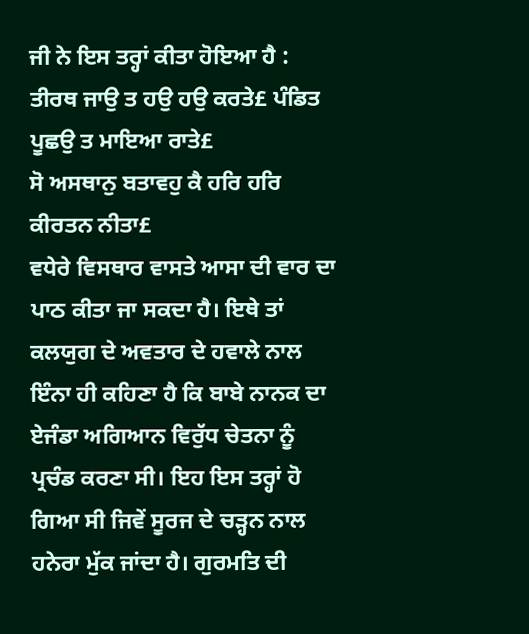ਜੀ ਨੇ ਇਸ ਤਰ੍ਹਾਂ ਕੀਤਾ ਹੋਇਆ ਹੈ :
ਤੀਰਥ ਜਾਉ ਤ ਹਉ ਹਉ ਕਰਤੇ£ ਪੰਡਿਤ ਪੂਛਉ ਤ ਮਾਇਆ ਰਾਤੇ£
ਸੋ ਅਸਥਾਨੁ ਬਤਾਵਹੁ ਕੈ ਹਰਿ ਹਰਿ ਕੀਰਤਨ ਨੀਤਾ£
ਵਧੇਰੇ ਵਿਸਥਾਰ ਵਾਸਤੇ ਆਸਾ ਦੀ ਵਾਰ ਦਾ ਪਾਠ ਕੀਤਾ ਜਾ ਸਕਦਾ ਹੈ। ਇਥੇ ਤਾਂ ਕਲਯੁਗ ਦੇ ਅਵਤਾਰ ਦੇ ਹਵਾਲੇ ਨਾਲ ਇੰਨਾ ਹੀ ਕਹਿਣਾ ਹੈ ਕਿ ਬਾਬੇ ਨਾਨਕ ਦਾ ਏਜੰਡਾ ਅਗਿਆਨ ਵਿਰੁੱਧ ਚੇਤਨਾ ਨੂੰ ਪ੍ਰਚੰਡ ਕਰਣਾ ਸੀ। ਇਹ ਇਸ ਤਰ੍ਹਾਂ ਹੋ ਗਿਆ ਸੀ ਜਿਵੇਂ ਸੂਰਜ ਦੇ ਚੜ੍ਹਨ ਨਾਲ ਹਨੇਰਾ ਮੁੱਕ ਜਾਂਦਾ ਹੈ। ਗੁਰਮਤਿ ਦੀ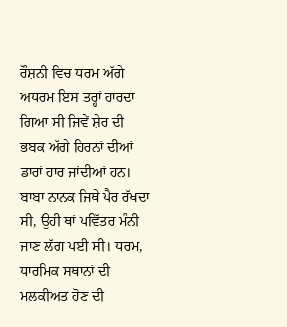ਰੌਸ਼ਨੀ ਵਿਚ ਧਰਮ ਅੱਗੇ ਅਧਰਮ ਇਸ ਤਰ੍ਹਾਂ ਹਾਰਦਾ ਗਿਆ ਸੀ ਜਿਵੇਂ ਸ਼ੇਰ ਦੀ ਭਬਕ ਅੱਗੇ ਹਿਰਨਾਂ ਦੀਆਂ ਡਾਰਾਂ ਹਾਰ ਜਾਂਦੀਆਂ ਹਨ। ਬਾਬਾ ਨਾਨਕ ਜਿਥੇ ਪੈਰ ਰੱਖਦਾ ਸੀ, ਉਹੀ ਥਾਂ ਪਵਿੱਤਰ ਮੰਨੀ ਜਾਣ ਲੱਗ ਪਈ ਸੀ। ਧਰਮ, ਧਾਰਮਿਕ ਸਥਾਨਾਂ ਦੀ ਮਲਕੀਅਤ ਹੋਣ ਦੀ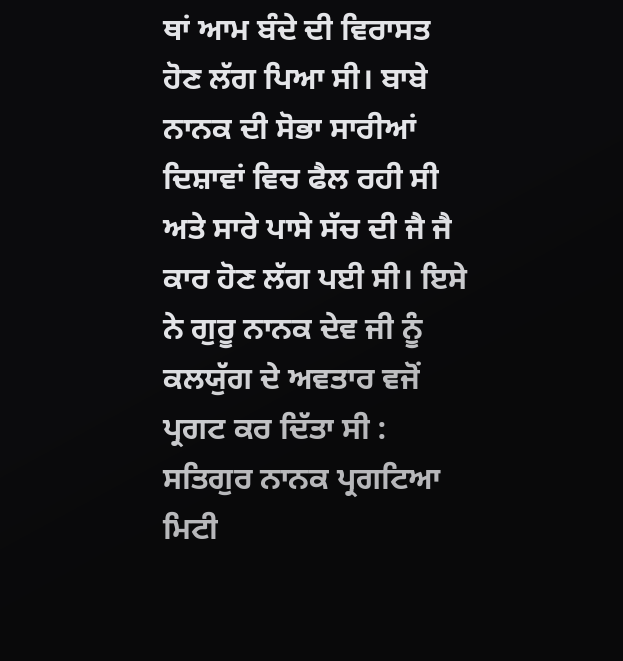ਥਾਂ ਆਮ ਬੰਦੇ ਦੀ ਵਿਰਾਸਤ ਹੋਣ ਲੱਗ ਪਿਆ ਸੀ। ਬਾਬੇ ਨਾਨਕ ਦੀ ਸੋਭਾ ਸਾਰੀਆਂ ਦਿਸ਼ਾਵਾਂ ਵਿਚ ਫੈਲ ਰਹੀ ਸੀ ਅਤੇ ਸਾਰੇ ਪਾਸੇ ਸੱਚ ਦੀ ਜੈ ਜੈ ਕਾਰ ਹੋਣ ਲੱਗ ਪਈ ਸੀ। ਇਸੇ ਨੇ ਗੁਰੂ ਨਾਨਕ ਦੇਵ ਜੀ ਨੂੰ ਕਲਯੁੱਗ ਦੇ ਅਵਤਾਰ ਵਜੋਂ ਪ੍ਰਗਟ ਕਰ ਦਿੱਤਾ ਸੀ :
ਸਤਿਗੁਰ ਨਾਨਕ ਪ੍ਰਗਟਿਆ ਮਿਟੀ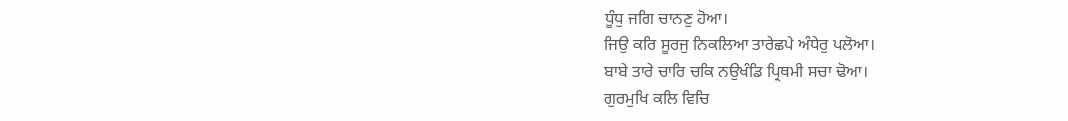ਧੂੰਧੁ ਜਗਿ ਚਾਨਣੁ ਹੋਆ।
ਜਿਉ ਕਰਿ ਸੂਰਜੁ ਨਿਕਲਿਆ ਤਾਰੇਛਪੇ ਅੰਧੇਰੁ ਪਲੋਆ।
ਬਾਬੇ ਤਾਰੇ ਚਾਰਿ ਚਕਿ ਨਉਖੰਡਿ ਪ੍ਰਿਥਮੀ ਸਚਾ ਢੋਆ।
ਗੁਰਮੁਖਿ ਕਲਿ ਵਿਚਿ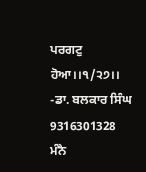ਪਰਗਟੁ ਹੋਆ।।੧/੨੭।।
-ਡਾ. ਬਲਕਾਰ ਸਿੰਘ
9316301328
ਮੰਨੈ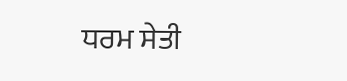ਧਰਮ ਸੇਤੀ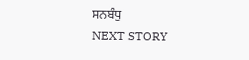ਸਨਬੰਧੁ
NEXT STORY